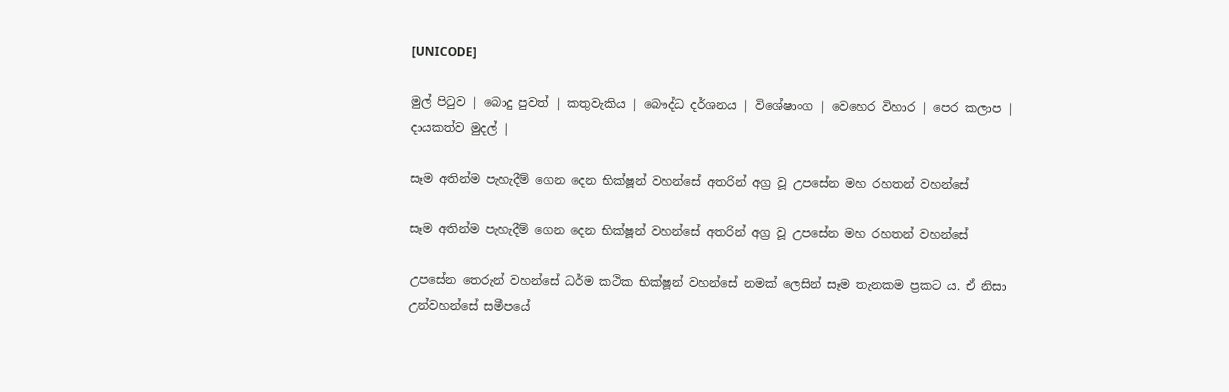[UNICODE]

මුල් පිටුව | බොදු පුවත් | කතුවැකිය | බෞද්ධ දර්ශනය | විශේෂාංග | වෙහෙර විහාර | පෙර කලාප | දායකත්ව මුදල් |

සෑම අතින්ම පැහැදීම් ගෙන දෙන භික්ෂූන් වහන්සේ අතරින් අග්‍ර වූ උපසේන මහ රහතන් වහන්සේ

සෑම අතින්ම පැහැදීම් ගෙන දෙන භික්ෂූන් වහන්සේ අතරින් අග්‍ර වූ උපසේන මහ රහතන් වහන්සේ

උපසේන තෙරුන් වහන්සේ ධර්ම කථික භික්ෂූන් වහන්සේ නමක් ලෙසින් සෑම තැනකම ප්‍රකට ය. ඒ නිසා උන්වහන්සේ සමීපයේ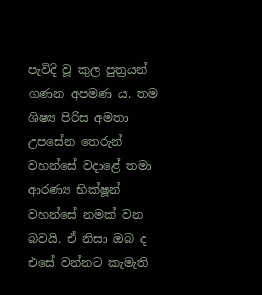පැවිදි වූ කුල පුත්‍රයන් ගණන අපමණ ය. තම ශිෂ්‍ය පිරිස අමතා උපසේන තෙරුන් වහන්සේ වදාළේ තමා ආරණ්‍ය භික්ෂූන් වහන්සේ නමක් වන බවයි. ඒ නිසා ඔබ ද එසේ වන්නට කැමැති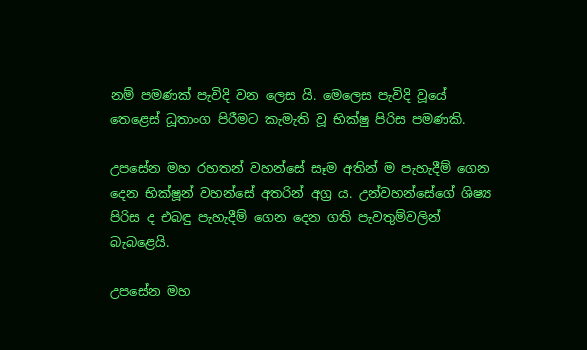නම් පමණක් පැවිදි වන ලෙස යි. මෙලෙස පැවිදි වූයේ තෙළෙස් ධූතාංග පිරීමට කැමැති වූ භික්ෂු පිරිස පමණකි.

උපසේන මහ රහතන් වහන්සේ සෑම අතින් ම පැහැදීම් ගෙන දෙන භික්ෂූන් වහන්සේ අතරින් අග්‍ර ය. උන්වහන්සේගේ ශිෂ්‍ය පිරිස ද එබඳු පැහැදීම් ගෙන දෙන ගති පැවතුම්වලින් බැබළෙයි.

උපසේන මහ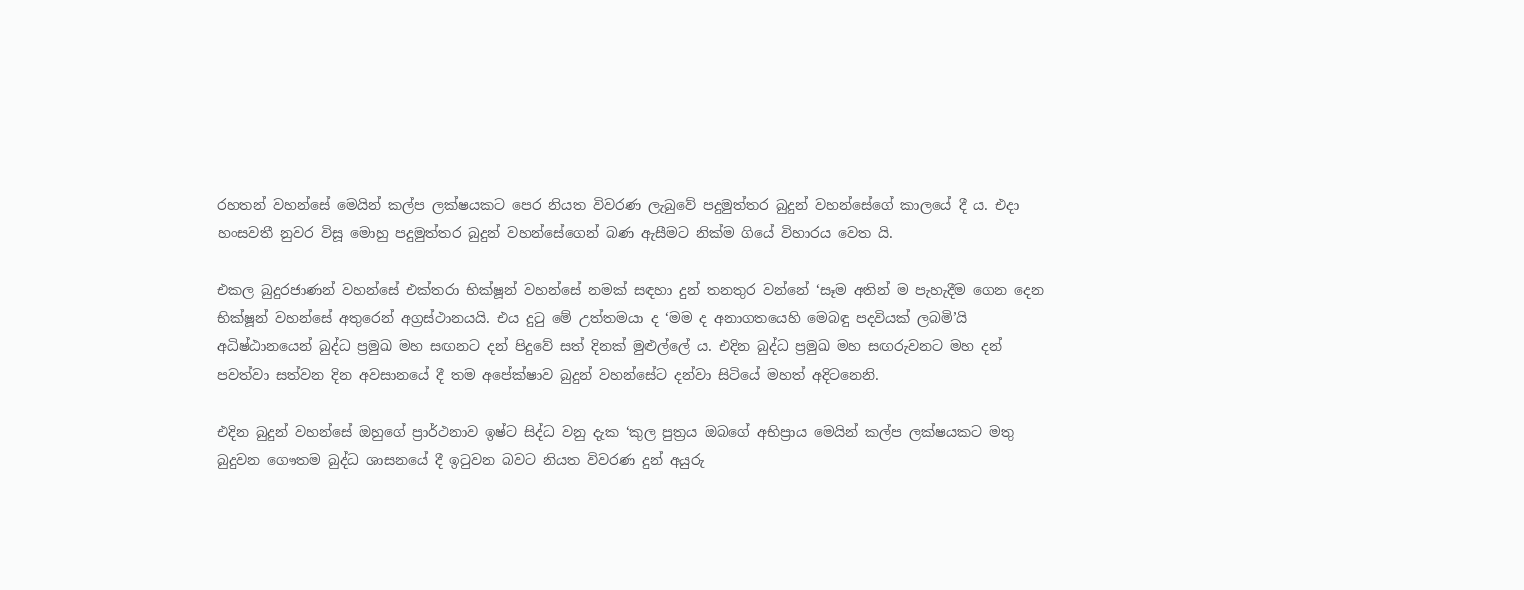රහතන් වහන්සේ මෙයින් කල්ප ලක්ෂයකට පෙර නියත විවරණ ලැබුවේ පදුමුත්තර බුදුන් වහන්සේගේ කාලයේ දී ය. එදා හංසවතී නුවර විසූ මොහු පදුමුත්තර බුදුන් වහන්සේගෙන් බණ ඇසීමට නික්ම ගියේ විහාරය වෙත යි.

එකල බුදුරජාණන් වහන්සේ එක්තරා භික්ෂූන් වහන්සේ නමක් සඳහා දුන් තනතුර වන්නේ ‘සෑම අතින් ම පැහැදීම ගෙන දෙන භික්ෂූන් වහන්සේ අතුරෙන් අග්‍රස්ථානයයි. එය දුටු මේ උත්තමයා ද ‘මම ද අනාගතයෙහි මෙබඳු පදවියක් ලබමි’යි අධිෂ්ඨානයෙන් බුද්ධ ප්‍රමුඛ මහ සඟනට දන් පිදුවේ සත් දිනක් මුළුල්ලේ ය. එදින බුද්ධ ප්‍රමුඛ මහ සඟරුවනට මහ දන් පවත්වා සත්වන දින අවසානයේ දී තම අපේක්ෂාව බුදුන් වහන්සේට දන්වා සිටියේ මහත් අදිටනෙනි.

එදින බුදුන් වහන්සේ ඔහුගේ ප්‍රාර්ථනාව ඉෂ්ට සිද්ධ වනු දැක ‘කුල පුත්‍රය ඔබගේ අභිප්‍රාය මෙයින් කල්ප ලක්ෂයකට මතු බුදුවන ගෞතම බුද්ධ ශාසනයේ දී ඉටුවන බවට නියත විවරණ දුන් අයුරු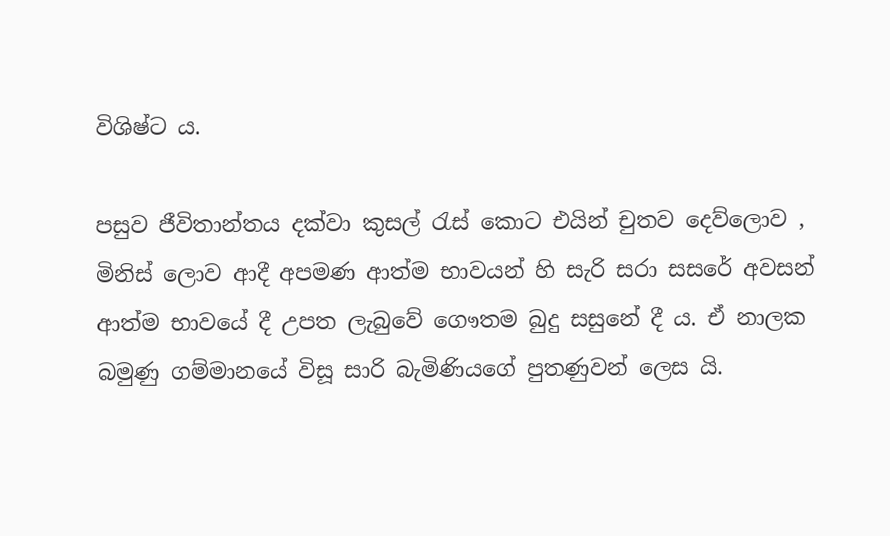විශිෂ්ට ය.

පසුව ජීවිතාන්තය දක්වා කුසල් රැස් කොට එයින් චුතව දෙව්ලොව , මිනිස් ලොව ආදී අපමණ ආත්ම භාවයන් හි සැරි සරා සසරේ අවසන් ආත්ම භාවයේ දී උපත ලැබුවේ ගෞතම බුදු සසුනේ දී ය. ඒ නාලක බමුණු ගම්මානයේ විසූ සාරි බැමිණියගේ පුතණුවන් ලෙස යි.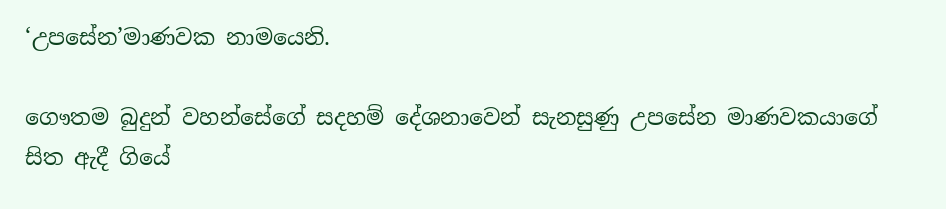‘උපසේන’මාණවක නාමයෙනි.

ගෞතම බුදුන් වහන්සේගේ සදහම් දේශනාවෙන් සැනසුණු උපසේන මාණවකයාගේ සිත ඇදී ගියේ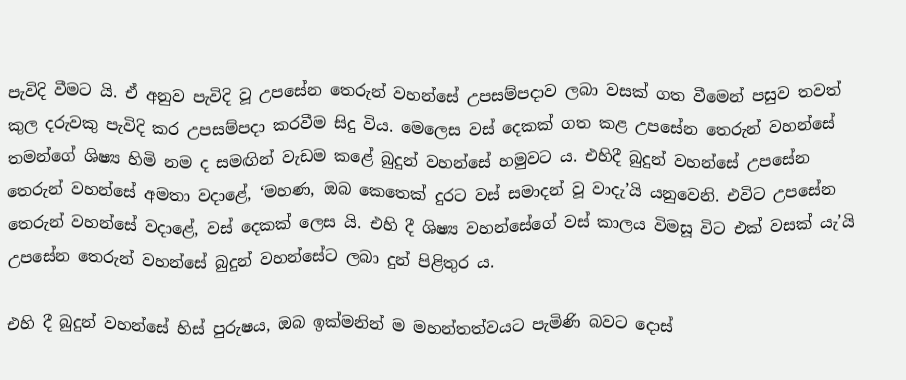පැවිදි වීමට යි. ඒ අනුව පැවිදි වූ උපසේන තෙරුන් වහන්සේ උපසම්පදාව ලබා වසක් ගත වීමෙන් පසුව තවත් කුල දරුවකු පැවිදි කර උපසම්පදා කරවීම සිදු විය. මෙලෙස වස් දෙකක් ගත කළ උපසේන තෙරුන් වහන්සේ තමන්ගේ ශිෂ්‍ය හිමි නම ද සමඟින් වැඩම කළේ බුදුන් වහන්සේ හමුවට ය. එහිදී බුදුන් වහන්සේ උපසේන තෙරුන් වහන්සේ අමතා වදාළේ, ‘මහණ, ඔබ කෙතෙක් දුරට වස් සමාදන් වූ වාදැ’යි යනුවෙනි. එවිට උපසේන තෙරුන් වහන්සේ වදාළේ, වස් දෙකක් ලෙස යි. එහි දී ශිෂ්‍ය වහන්සේගේ වස් කාලය විමසූ විට එක් වසක් යැ’යි උපසේන තෙරුන් වහන්සේ බුදුන් වහන්සේට ලබා දුන් පිළිතුර ය.

එහි දී බුදුන් වහන්සේ හිස් පුරුෂය, ඔබ ඉක්මනින් ම මහන්තත්වයට පැමිණි බවට දොස්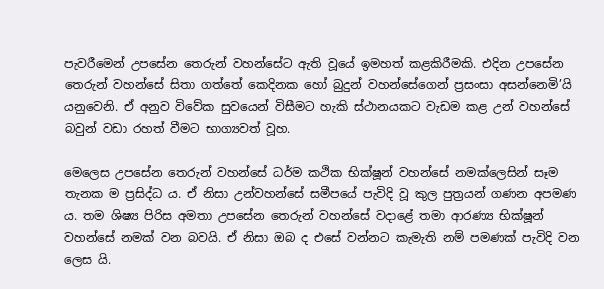පැවරීමෙන් උපසේන තෙරුන් වහන්සේට ඇති වූයේ ඉමහත් කළකිරීමකි. එදින උපසේන තෙරුන් වහන්සේ සිතා ගත්තේ කෙදිනක හෝ බුදුන් වහන්සේගෙන් ප්‍රසංසා අසන්නෙමි’යි යනුවෙනි. ඒ අනුව විවේක සුවයෙන් විසීමට හැකි ස්ථානයකට වැඩම කළ උන් වහන්සේ බවුන් වඩා රහත් වීමට භාග්‍යවත් වූහ.

මෙලෙස උපසේන තෙරුන් වහන්සේ ධර්ම කථික භික්ෂූන් වහන්සේ නමක්ලෙසින් සෑම තැනක ම ප්‍රසිද්ධ ය. ඒ නිසා උන්වහන්සේ සමීපයේ පැවිදි වූ කුල පුත්‍රයන් ගණන අපමණ ය. තම ශිෂ්‍ය පිරිස අමතා උපසේන තෙරුන් වහන්සේ වදාළේ තමා ආරණ්‍ය භික්ෂූන් වහන්සේ නමක් වන බවයි. ඒ නිසා ඔබ ද එසේ වන්නට කැමැති නම් පමණක් පැවිදි වන ලෙස යි.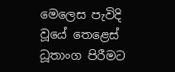මෙලෙස පැවිදි වූයේ තෙළෙස් ධූතාංග පිරීමට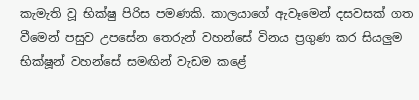කැමැති වූ භික්ෂු පිරිස පමණකි. කාලයාගේ ඇවෑමෙන් දසවසක් ගත වීමෙන් පසුව උපසේන තෙරුන් වහන්සේ විනය ප්‍රගුණ කර සියලුම භික්ෂූන් වහන්සේ සමඟින් වැඩම කළේ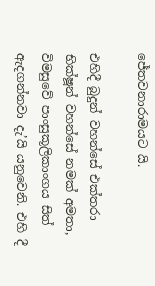ජේතවනාරාමයට යි.

එහිදී බුදුන් වහන්සේ එක්තරා භික්ෂූන් වහන්සේ නමක් අමතා, විමසුවේ පාංසුකූලිකාංගය සිත් ඇදගන්නවා දැ’යි යනුවෙනි. එහි දී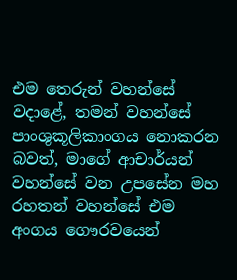එම තෙරුන් වහන්සේ වදාළේ, තමන් වහන්සේ පාංශුකූලිකාංගය නොකරන බවත්, මාගේ ආචාර්යන් වහන්සේ වන උපසේන මහ රහතන් වහන්සේ එම අංගය ගෞරවයෙන්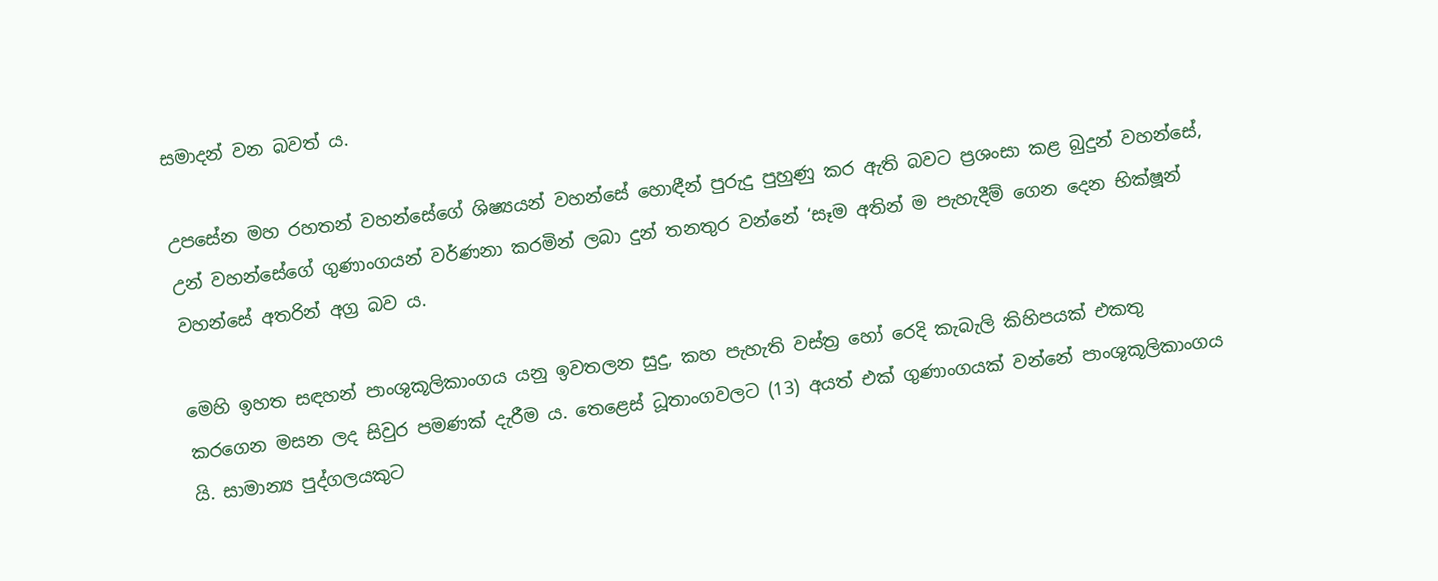සමාදන් වන බවත් ය.

උපසේන මහ රහතන් වහන්සේගේ ශිෂ්‍යයන් වහන්සේ හොඳීන් පුරුදු පුහුණු කර ඇති බවට ප්‍රශංසා කළ බුදුන් වහන්සේ, උන් වහන්සේගේ ගුණාංගයන් වර්ණනා කරමින් ලබා දුන් තනතුර වන්නේ ‘සෑම අතින් ම පැහැදීම් ගෙන දෙන භික්ෂූන් වහන්සේ අතරින් අග්‍ර බව ය.

මෙහි ඉහත සඳහන් පාංශුකූලිකාංගය යනු ඉවතලන සුදු, කහ පැහැති වස්ත්‍ර හෝ රෙදි කැබැලි කිහිපයක් එකතු කරගෙන මසන ලද සිවුර පමණක් දැරීම ය. තෙළෙස් ධූතාංගවලට (13) අයත් එක් ගුණාංගයක් වන්නේ පාංශුකූලිකාංගය යි. සාමාන්‍ය පුද්ගලයකුට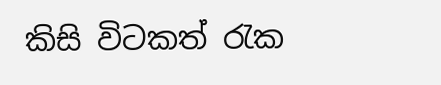කිසි විටකත් රැක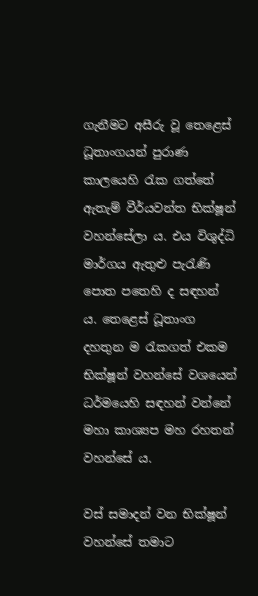ගැනීමට අසීරු වූ තෙළෙස් ධූතාංගයන් පුරාණ කාලයෙහි රැක ගත්තේ ඇතැම් වීර්යවන්ත භික්ෂූන් වහන්සේලා ය. එය විශුද්ධි මාර්ගය ඇතුළු පැරැණි පොත පතෙහි ද සඳහන් ය. තෙළෙස් ධූතාංග දහතුන ම රැකගත් එකම භික්ෂූන් වහන්සේ වශයෙන් ධර්මයෙහි සඳහන් වන්නේ මහා කාශ්‍යප මහ රහතන් වහන්සේ ය.

වස් සමාදන් වන භික්ෂූන් වහන්සේ තමාට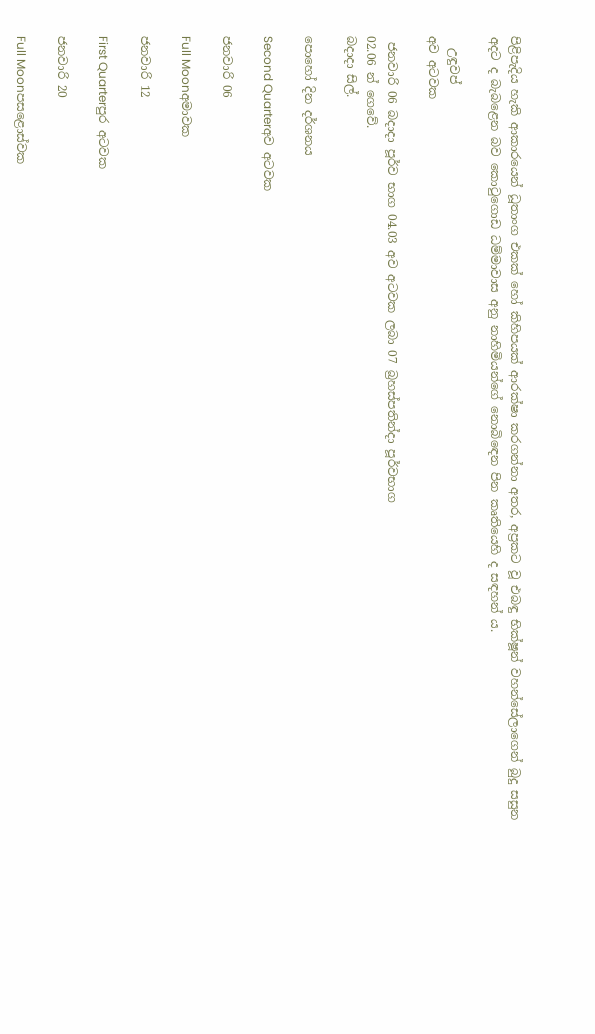පිළිපැදිය හැකි ආකාරයෙන් ධූතාංග එකක් හෝ කිහිපයක් ආරක්ෂා කරගන්නා අතර, අප්‍රකට වූ එබඳු භික්ෂූන් වහන්සේලාගෙන් බුදු සසුන අදට ද බැබළෙන බව කොටුගොඩ ධම්මාවාස අනු නාහිමියන්ගේ නොබිඳෙන පින කෘතියෙහි ද සඳහන් ය.

  උඳුවප්
අව අටවක

 ජනවාරි 06 බදාදා පූර්ව භාග 04.03 අව අටවක ලබා 07 බ්‍රහස්පතින්දා පූර්වභාග
02.06 න් ගෙවේ.
බදාදා සිල්.

පොහෝ දින දර්ශනය

Second Quarterඅව අටවක

ජනවාරි 06

Full Moonඅමාවක

ජනවාරි 12

First Quarterපුර අටවක

ජනවාරි 20

Full Moonපසළොස්වක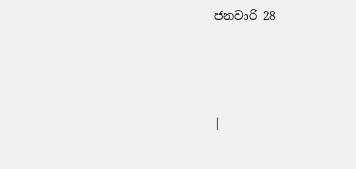ජනවාරි 28



|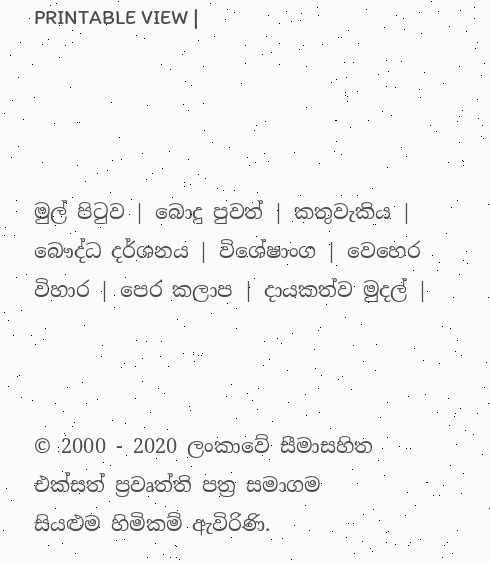PRINTABLE VIEW |




මුල් පිටුව | බොදු පුවත් | කතුවැකිය | බෞද්ධ දර්ශනය | විශේෂාංග | වෙහෙර විහාර | පෙර කලාප | දායකත්ව මුදල් |



© 2000 - 2020 ලංකාවේ සීමාසහිත එක්සත් ප්‍රවෘත්ති පත්‍ර සමාගම
සියළුම හිමිකම් ඇවිරිණි.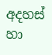අදහස් හා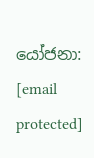යෝජනා: [email protected]